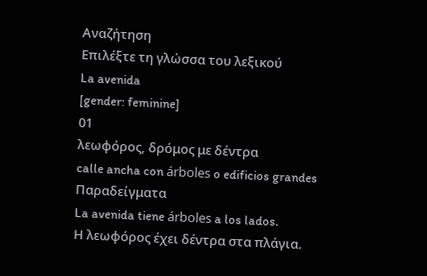Αναζήτηση
Επιλέξτε τη γλώσσα του λεξικού
La avenida
[gender: feminine]
01
λεωφόρος, δρόμος με δέντρα
calle ancha con árboles o edificios grandes
Παραδείγματα
La avenida tiene árboles a los lados.
Η λεωφόρος έχει δέντρα στα πλάγια.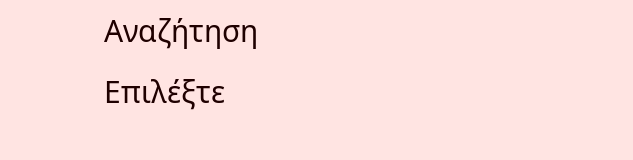Αναζήτηση
Επιλέξτε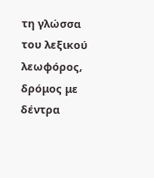τη γλώσσα του λεξικού
λεωφόρος, δρόμος με δέντρα